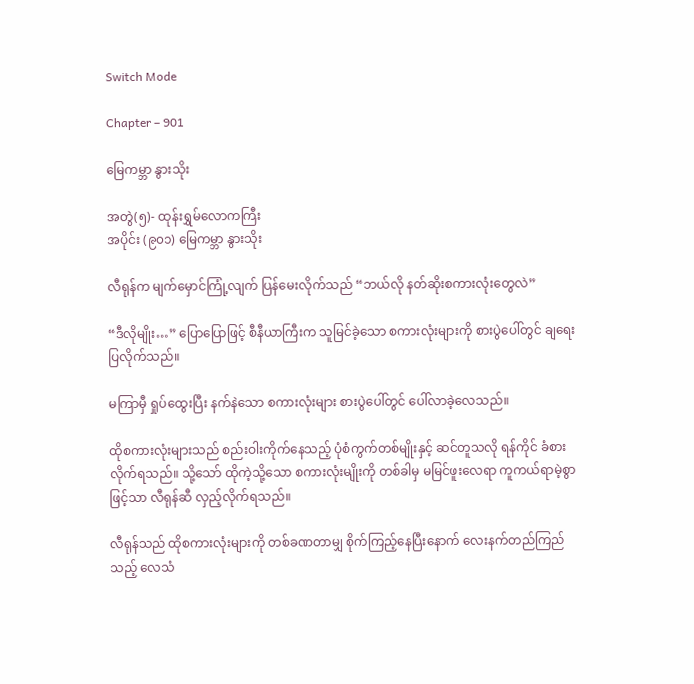Switch Mode

Chapter – 901

မြေကမ္ဘာ နွားသိုး

အတွဲ(၅)- ထုန်းရွှမ်လောကကြီး
အပိုင်း (၉၀၁) မြေကမ္ဘာ နွားသိုး

လီရုန်က မျက်မှောင်ကြုံ့လျက် ပြန်မေးလိုက်သည် “ဘယ်လို နတ်ဆိုးစကားလုံးတွေလဲ”

“ဒီလိုမျိုး…” ပြောပြောဖြင့် စီနီယာကြီးက သူမြင်ခဲ့သော စကားလုံးများကို စားပွဲပေါ်တွင် ချရေးပြလိုက်သည်။

မကြာမှီ ရှုပ်ထွေးပြီး နက်နဲသော စကားလုံးများ စားပွဲပေါ်တွင် ပေါ်လာခဲ့လေသည်။

ထိုစကားလုံးများသည် စည်းဝါးကိုက်နေသည့် ပုံစံကွက်တစ်မျိုးနှင့် ဆင်တူသလို ရန်ကိုင် ခံစားလိုက်ရသည်။ သို့သော် ထိုကဲ့သို့သော စကားလုံးမျိုးကို တစ်ခါမှ မမြင်ဖူးလေရာ ကူကယ်ရာမဲ့စွာဖြင့်သာ လီရုန်ဆီ လှည့်လိုက်ရသည်။

လီရုန်သည် ထိုစကားလုံးများကို တစ်ခဏတာမျှ စိုက်ကြည့်နေပြီးနောက် လေးနက်တည်ကြည်သည့် လေသံ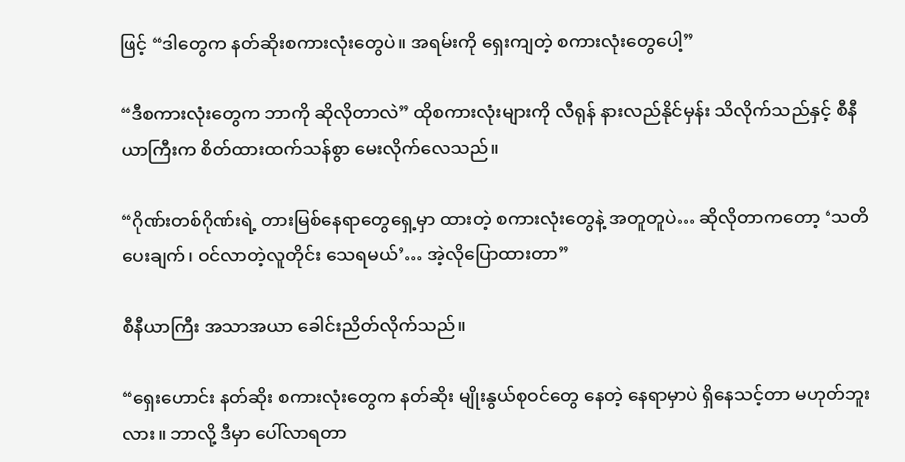ဖြင့် “ဒါတွေက နတ်ဆိုးစကားလုံးတွေပဲ။ အရမ်းကို ရှေးကျတဲ့ စကားလုံးတွေပေါ့”

“ဒီစကားလုံးတွေက ဘာကို ဆိုလိုတာလဲ” ထိုစကားလုံးများကို လီရုန် နားလည်နိုင်မှန်း သိလိုက်သည်နှင့် စီနီယာကြီးက စိတ်ထားထက်သန်စွာ မေးလိုက်လေသည်။

“ဂိုဏ်းတစ်ဂိုဏ်းရဲ့ တားမြစ်နေရာတွေရှေ့မှာ ထားတဲ့ စကားလုံးတွေနဲ့ အတူတူပဲ… ဆိုလိုတာကတော့ ‘သတိပေးချက်၊ ဝင်လာတဲ့လူတိုင်း သေရမယ်’… အဲ့လိုပြောထားတာ”

စီနီယာကြီး အသာအယာ ခေါင်းညိတ်လိုက်သည်။

“ရှေးဟောင်း နတ်ဆိုး စကားလုံးတွေက နတ်ဆိုး မျိုးနွယ်စုဝင်တွေ နေတဲ့ နေရာမှာပဲ ရှိနေသင့်တာ မဟုတ်ဘူးလား။ ဘာလို့ ဒီမှာ ပေါ်လာရတာ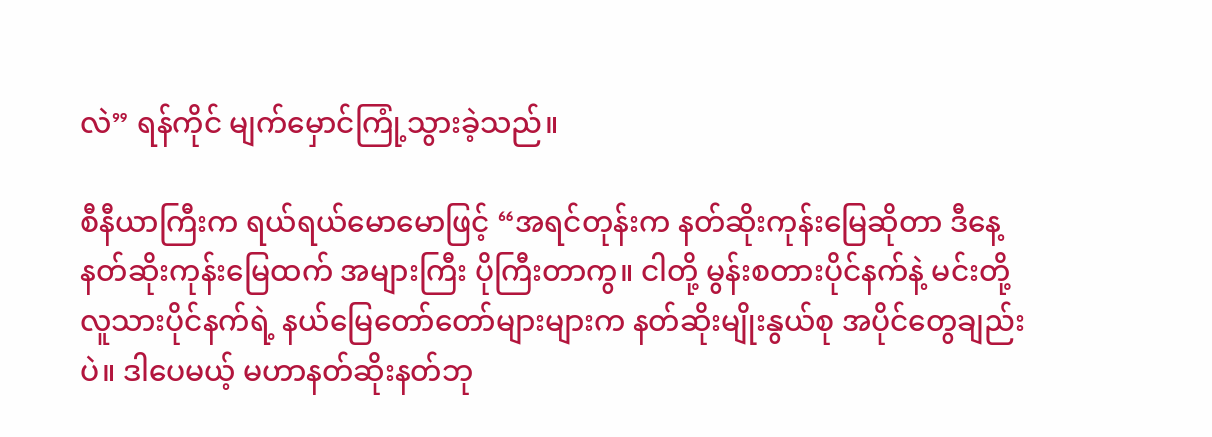လဲ” ရန်ကိုင် မျက်မှောင်ကြုံ့သွားခဲ့သည်။

စီနီယာကြီးက ရယ်ရယ်မောမောဖြင့် “အရင်တုန်းက နတ်ဆိုးကုန်းမြေဆိုတာ ဒီနေ့ နတ်ဆိုးကုန်းမြေထက် အများကြီး ပိုကြီးတာကွ။ ငါတို့ မွန်းစတားပိုင်နက်နဲ့ မင်းတို့လူသားပိုင်နက်ရဲ့ နယ်မြေတော်တော်များများက နတ်ဆိုးမျိုးနွယ်စု အပိုင်တွေချည်းပဲ။ ဒါပေမယ့် မဟာနတ်ဆိုးနတ်ဘု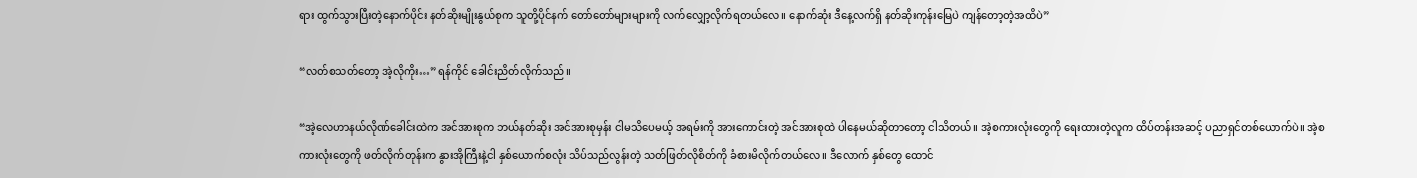ရား ထွက်သွားပြီးတဲ့နောက်ပိုင်း နတ်ဆိုးမျိုးနွယ်စုက သူတို့ပိုင်နက် တော်တော်များများကို လက်လျှော့လိုက်ရတယ်လေ။ နောက်ဆုံး ဒီနေ့လက်ရှိ နတ်ဆိုးကုန်းမြေပဲ ကျန်တော့တဲ့အထိပဲ”

“လတ်စသတ်တော့ အဲ့လိုကိုး…” ရန်ကိုင် ခေါင်းညိတ်လိုက်သည်။

“အဲ့လေဟာနယ်လိုဏ်ခေါင်းထဲက အင်အားစုက ဘယ်နတ်ဆိုး အင်အားစုမှန်း ငါမသိပေမယ့် အရမ်းကို အားကောင်းတဲ့ အင်အားစုထဲ ပါနေမယ်ဆိုတာတော့ ငါသိတယ်။ အဲ့စကားလုံးတွေကို ရေးထားတဲ့လူက ထိပ်တန်းအဆင့် ပညာရှင်တစ်ယောက်ပဲ။ အဲ့စကားလုံးတွေကို ဖတ်လိုက်တုန်းက နွားအိုကြီးနဲ့ငါ နှစ်ယောက်စလုံး သိပ်သည်လွန်းတဲ့ သတ်ဖြတ်လိုစိတ်ကို ခံစားမိလိုက်တယ်လေ။ ဒီလောက် နှစ်တွေ ထောင်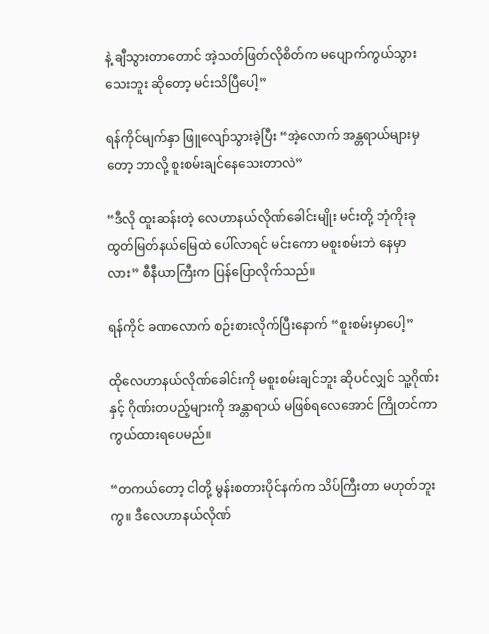နဲ့ ချီသွားတာတောင် အဲ့သတ်ဖြတ်လိုစိတ်က မပျောက်ကွယ်သွားသေးဘူး ဆိုတော့ မင်းသိပြီပေါ့”

ရန်ကိုင်မျက်နှာ ဖြူလျော်သွားခဲ့ပြီး “အဲ့လောက် အန္တရာယ်များမှတော့ ဘာလို့ စူးစမ်းချင်နေသေးတာလဲ”

“ဒီလို ထူးဆန်းတဲ့ လေဟာနယ်လိုဏ်ခေါင်းမျိုး မင်းတို့ ဘုံကိုးခုထွတ်မြတ်နယ်မြေထဲ ‌ပေါ်လာရင် မင်းကော မစူးစမ်းဘဲ နေမှာလား” စီနီယာကြီးက ပြန်ပြောလိုက်သည်။

ရန်ကိုင် ခဏလောက် စဉ်းစားလိုက်ပြီးနောက် “စူးစမ်းမှာပေါ့”

ထိုလေဟာနယ်လိုဏ်ခေါင်းကို မစူးစမ်းချင်ဘူး ဆိုပင်လျှင် သူ့ဂိုဏ်းနှင့် ဂိုဏ်းတပည့်များကို အန္တာရာယ် မဖြစ်ရလေအောင် ကြိုတင်ကာကွယ်ထားရပေမည်။

“တကယ်တော့ ငါတို့ မွန်းစတားပိုင်နက်က သိပ်ကြီးတာ မဟုတ်ဘူးကွ။ ဒီလေဟာနယ်လိုဏ်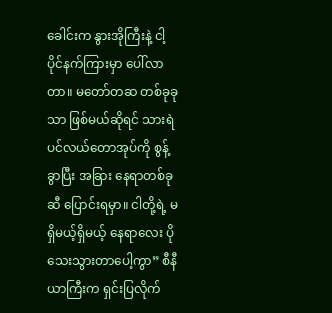ခေါင်းက နွားအိုကြီးနဲ့ ငါ့ပိုင်နက်ကြားမှာ ပေါ်လာတာ။ မတော်တဆ တစ်ခုခုသာ ဖြစ်မယ်ဆိုရင် သားရဲပင်လယ်တောအုပ်ကို စွန့်ခွာပြီး အခြား နေရာတစ်ခုဆီ ပြောင်းရမှာ။ ငါတို့ရဲ့ မရှိမယ့်ရှိမယ့် နေရာလေး ပိုသေးသွားတာပေါ့ကွာ” စီနီယာကြီးက ရှင်းပြလိုက်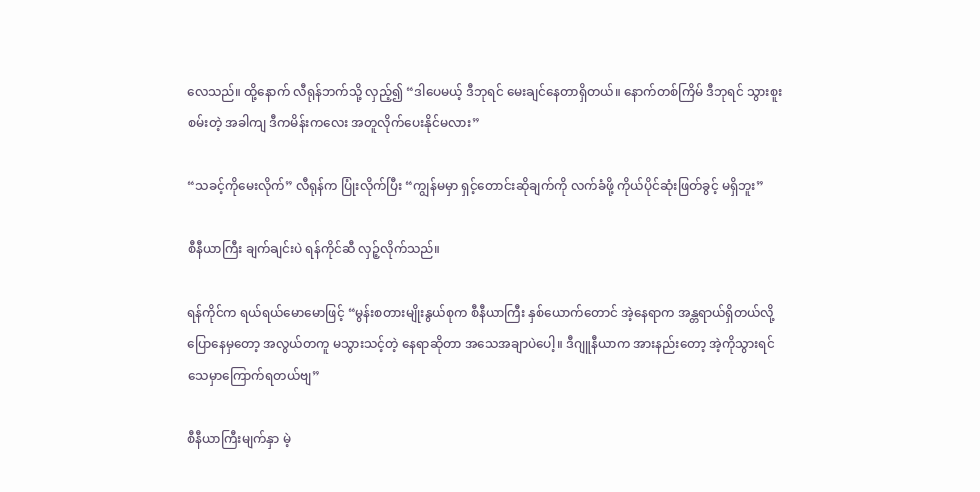လေသည်။ ထို့နောက် လီရုန်ဘက်သို့ လှည့်၍ “ဒါပေမယ့် ဒီဘုရင် မေးချင်နေတာရှိတယ်။ နောက်တစ်ကြိမ် ဒီဘုရင် သွားစူးစမ်းတဲ့ အခါကျ ဒီကမိန်းကလေး အတူလိုက်ပေးနိုင်မလား”

“သခင့်ကိုမေးလိုက်” လီရုန်က ပြုံးလိုက်ပြီး “ကျွန်မမှာ ရှင့်တောင်းဆိုချက်ကို လက်ခံဖို့ ကိုယ်ပိုင်ဆုံးဖြတ်ခွင့် မရှိဘူး”

စီနီယာကြီး ချက်ချင်းပဲ ရန်ကိုင်ဆီ လှဉ့်လိုက်သည်။

ရန်ကိုင်က ရယ်ရယ်မောမောဖြင့် “မွန်းစတားမျိုးနွယ်စုက စီနီယာကြီး နှစ်ယောက်တောင် အဲ့နေရာက အန္တရာယ်ရှိတယ်လို့ ပြောနေမှတော့ အလွယ်တကူ မသွားသင့်တဲ့ နေရာဆိုတာ အသေအချာပဲပေါ့။ ဒီဂျူနီယာက အားနည်းတော့ အဲ့ကိုသွားရင် သေမှာကြောက်ရတယ်ဗျ”

စီနီယာကြီးမျက်နှာ မဲ့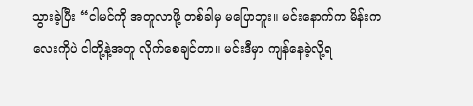သွားခဲ့ပြီး “ငါမင်ကို အတူလာဖို့ တစ်ခါမှ မပြောဘူး။ မင်းနောက်က မိန်းကလေးကိုပဲ ငါတို့နဲ့အတူ လိုက်စေချင်တာ။ မင်းဒီမှာ ကျန်နေခဲ့လို့ရ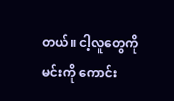တယ်။ ငါ့လူတွေကို မင်းကို ကောင်း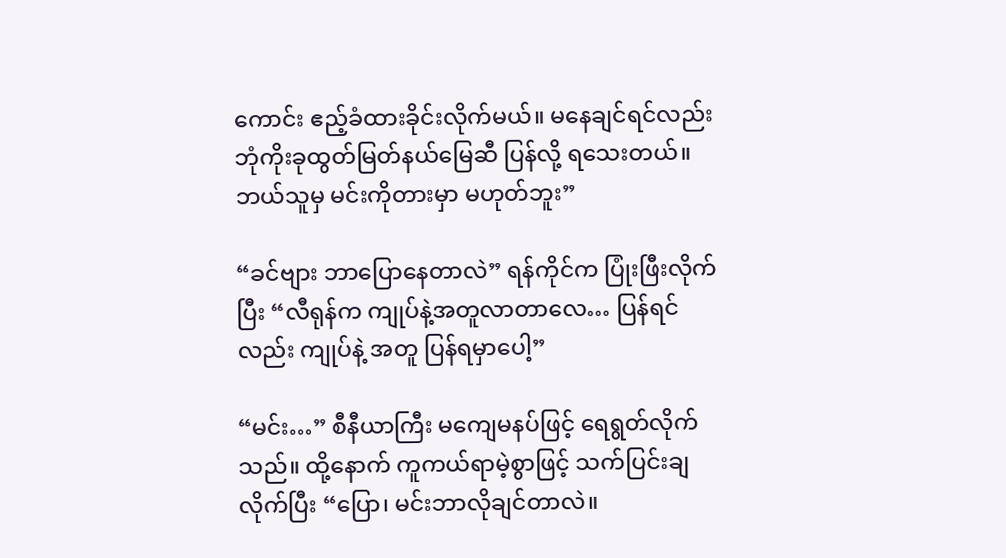ကောင်း ဧည့်ခံထားခိုင်းလိုက်မယ်။ မနေချင်ရင်လည်း ဘုံကိုးခုထွတ်မြတ်နယ်မြေဆီ ပြန်လို့ ရသေးတယ်။ ဘယ်သူမှ မင်းကိုတားမှာ မဟုတ်ဘူး”

“ခင်ဗျား ဘာပြောနေတာလဲ” ရန်ကိုင်က ပြုံးဖြီးလိုက်ပြီး “လီရုန်က ကျုပ်နဲ့အတူလာတာလေ… ပြန်ရင်လည်း ကျုပ်နဲ့ အတူ ပြန်ရမှာပေါ့”

“မင်း…” စီနီယာကြီး မကျေမနပ်ဖြင့် ရေရွတ်လိုက်သည်။ ထို့နောက် ကူကယ်ရာမဲ့စွာဖြင့် သက်ပြင်းချလိုက်ပြီး “ပြော၊ မင်းဘာလိုချင်တာလဲ။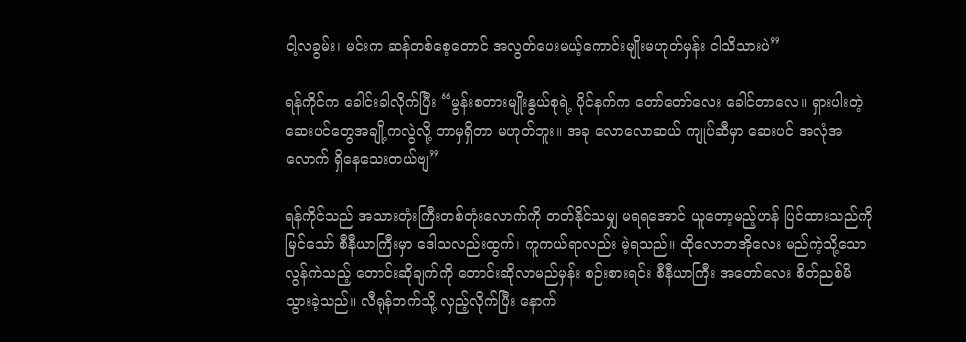ငါ့လခွမ်း၊ မင်းက ဆန်တစ်စေ့တောင် အလွတ်ပေးမယ့်ကောင်းမျိုးမဟုတ်မှန်း ငါသိသားပဲ”

ရန်ကိုင်က ခေါင်းခါလိုက်ပြီး “မွန်းစတားမျိုးနွယ်စုရဲ့ ပိုင်နက်က တော်တော်လေး ခေါင်တာလေ။ ရှားပါးတဲ့ ဆေးပင်တွေအချို့ကလွဲလို့ ဘာမှရှိတာ မဟုတ်ဘူး။ အခု လောလောဆယ် ကျုပ်ဆီမှာ ဆေးပင် အလုံအလောက် ရှိနေသေးတယ်ဗျ”

ရန်ကိုင်သည် အသားတုံးကြီးတစ်တုံးလောက်ကို တတ်နိုင်သမျှ မရရအောင် ယူတော့မည့်ဟန် ပြင်ထားသည်ကို မြင်သော် စီနီယာကြီးမှာ ဒေါသလည်းထွက်၊ ကူကယ်ရာလည်း မဲ့ရသည်။ ထိုလောဘအိုလေး မည်ကဲ့သို့သော လွန်ကဲသည့် တောင်းဆိုချက်ကို တောင်းဆိုလာမည်မှန်း စဉ်းစားရင်း စီနီယာကြီး အတော်လေး စိတ်ညစ်မိသွားခဲ့သည်။ လီရုန်ဘက်သို့ လှည့်လိုက်ပြီး နောက်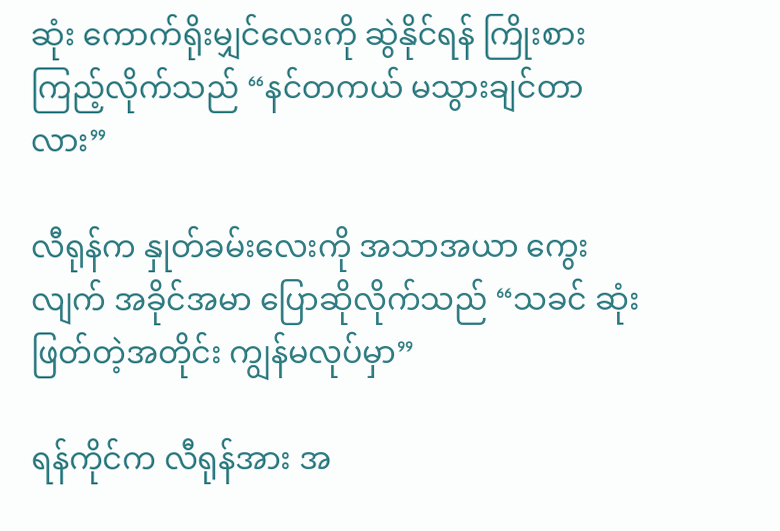ဆုံး ကောက်ရိုးမျှင်လေးကို ဆွဲနိုင်ရန် ကြိုးစားကြည့်လိုက်သည် “နင်တကယ် မသွားချင်တာလား”

လီရုန်က နှုတ်ခမ်းလေးကို အသာအယာ ကွေးလျက် အခိုင်အမာ ပြောဆိုလိုက်သည် “သခင် ဆုံးဖြတ်တဲ့အတိုင်း ကျွန်မလုပ်မှာ”

ရန်ကိုင်က လီရုန်အား အ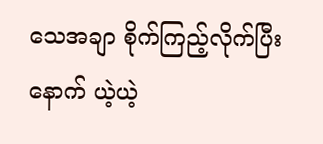သေအချာ စိုက်ကြည့်လိုက်ပြီး နောက် ယဲ့ယဲ့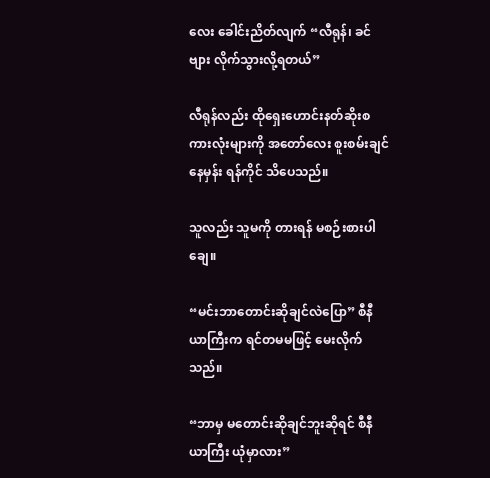လေး ခေါင်းညိတ်လျက် “လီရုန်၊ ခင်ဗျား လိုက်သွားလို့ရတယ်”

လီရုန်လည်း ထိုရှေးဟောင်းနတ်ဆိုးစကားလုံးများကို အတော်လေး စူးစမ်းချင်နေမှန်း ရန်ကိုင် သိပေသည်။

သူလည်း သူမကို တားရန် မစဉ်းစားပါချေ။

“မင်းဘာတောင်းဆိုချင်လဲပြော” စီနီယာကြီးက ရင်တမမဖြင့် မေးလိုက်သည်။

“ဘာမှ မတောင်းဆိုချင်ဘူးဆိုရင် စီနီယာကြီး ယုံမှာလား”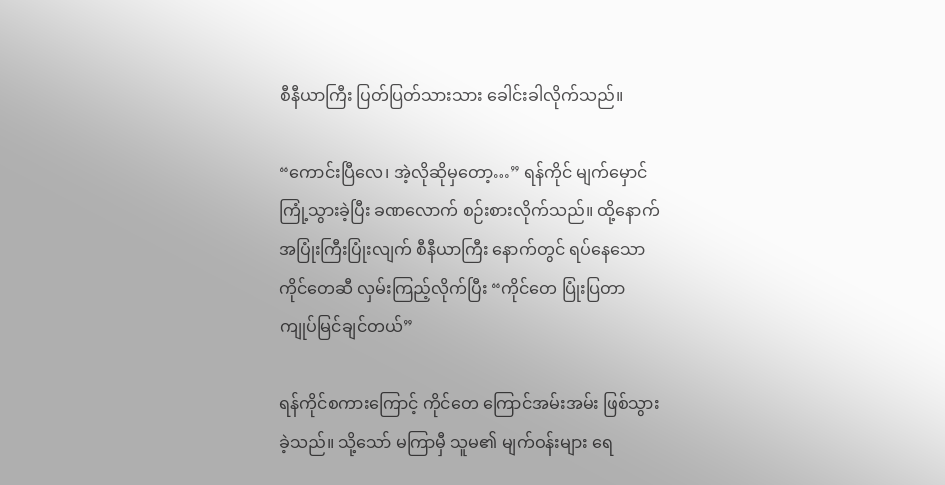စီနီယာကြီး ပြတ်ပြတ်သားသား ခေါင်းခါလိုက်သည်။

“ကောင်းပြီလေ၊ အဲ့လိုဆိုမှတော့…” ရန်ကိုင် မျက်မှောင် ကြုံ့သွားခဲ့ပြီး ခဏလောက် စဉ်းစားလိုက်သည်။ ထို့နောက် အပြုံးကြီးပြုံးလျက် စီနီယာကြီး နောက်တွင် ရပ်နေသော ကိုင်တေဆီ လှမ်းကြည့်လိုက်ပြီး “ကိုင်တေ ပြုံးပြတာ ကျုပ်မြင်ချင်တယ်”

ရန်ကိုင်စကားကြောင့် ကိုင်တေ ကြောင်အမ်းအမ်း ဖြစ်သွားခဲ့သည်။ သို့သော် မကြာမှီ သူမ၏ မျက်ဝန်းများ ရေ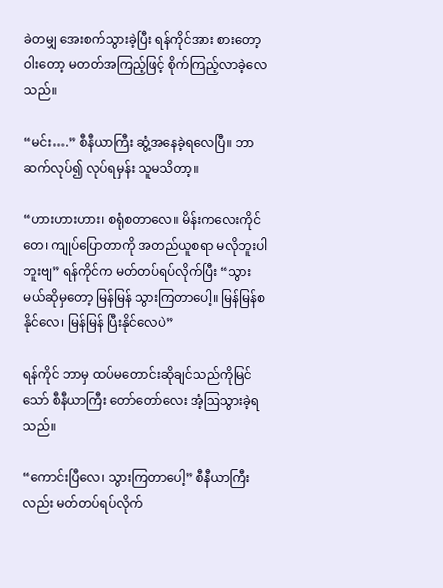ခဲတမျှ အေးစက်သွားခဲ့ပြီး ရန်ကိုင်အား စားတော့ဝါးတော့ မတတ်အကြည့်ဖြင့် စိုက်ကြည့်လာခဲ့လေသည်။

“မင်း….” စီနီယာကြီး ဆွံ့အနေခဲ့ရလေပြီ။ ဘာဆက်လုပ်၍ လုပ်ရမှန်း သူမသိတာ့။

“ဟားဟားဟား၊ စရုံစတာလေ။ မိန်းကလေးကိုင်တေ၊ ကျုပ်ပြောတာကို အတည်ယူစရာ မလိုဘူးပါဘူးဗျ” ရန်ကိုင်က မတ်တပ်ရပ်လိုက်ပြီး “သွားမယ်ဆိုမှတော့ မြန်မြန် သွားကြတာပေါ့။ မြန်မြန်စနိုင်လေ၊ မြန်မြန် ပြီးနိုင်လေပဲ”

ရန်ကိုင် ဘာမှ ထပ်မတောင်းဆိုချင်သည်ကိုမြင်သော် စီနီယာကြီး တော်တော်လေး အံ့ဩသွားခဲ့ရသည်။

“ကောင်းပြီလေ၊ သွားကြတာပေါ့” စီနီယာကြီးလည်း မတ်တပ်ရပ်လိုက်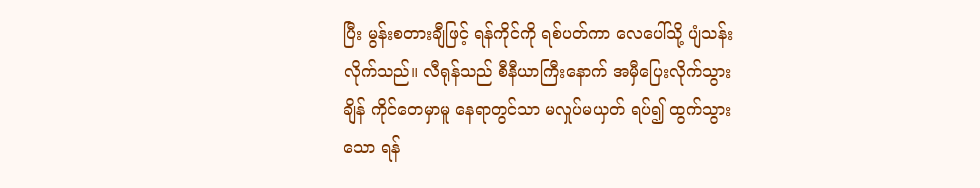ပြီး မွန်းစတားချီဖြင့် ရန်ကိုင်ကို ရစ်ပတ်ကာ လေပေါ်သို့ ပျံသန်းလိုက်သည်။ လီရုန်သည် စီနီယာကြီးနောက် အမှီပြေးလိုက်သွားချိန် ကိုင်တေမှာမူ နေရာတွင်သာ မလှုပ်မယှတ် ရပ်၍ ထွက်သွားသော ရန်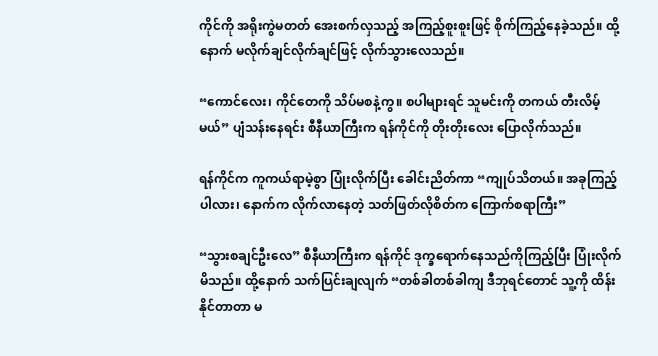ကိုင်ကို အရိုးကွဲမတတ် အေးစက်လှသည့် အကြည့်စူးစူးဖြင့် စိုက်ကြည့်နေခဲ့သည်။ ထို့နောက် မလိုက်ချင်လိုက်ချင်ဖြင့် လိုက်သွားလေသည်။

“ကောင်လေး၊ ကိုင်တေကို သိပ်မစနဲ့ကွ။ စပါများရင် သူမင်းကို တကယ် တီးလိမ့်မယ်” ပျံသန်းနေရင်း စီနီယာကြီးက ရန်ကိုင်ကို တိုးတိုးလေး ပြောလိုက်သည်။

ရန်ကိုင်က ကူကယ်ရာမဲ့စွာ ပြုံးလိုက်ပြီး ခေါင်းညိတ်ကာ “ကျုပ်သိတယ်။ အခုကြည့်ပါလား၊ နောက်က လိုက်လာနေတဲ့ သတ်ဖြတ်လိုစိတ်က ကြောက်စရာကြီး”

“သွားစချင်ဦးလေ” စီနီယာကြီးက ရန်ကိုင် ဒုက္ခရောက်နေသည်ကိုကြည့်ပြီး ပြုံးလိုက်မိသည်။ ထို့နောက် သက်ပြင်းချလျက် “တစ်ခါတစ်ခါကျ ဒီဘုရင်တောင် သူ့ကို ထိန်းနိုင်တာတာ မ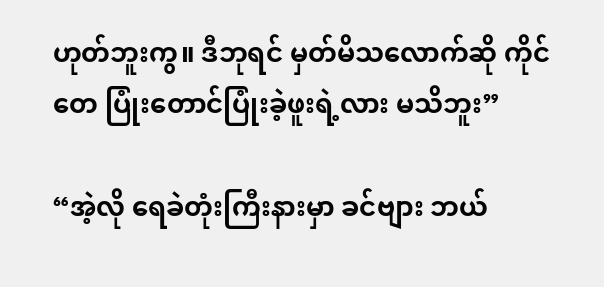ဟုတ်ဘူးကွ။ ဒီဘုရင် မှတ်မိသလောက်ဆို ကိုင်တေ ပြုံးတောင်ပြုံးခဲ့ဖူးရဲ့လား မသိဘူး”

“အဲ့လို ရေခဲတုံးကြီးနားမှာ ခင်ဗျား ဘယ်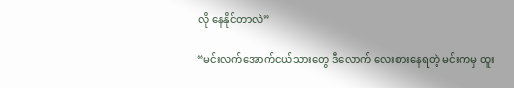လို နေနိုင်တာလဲ”

“မင်းလက်အောက်ငယ်သားတွေ ဒီလောက် လေးစားနေရတဲ့ မင်းကမှ ထူး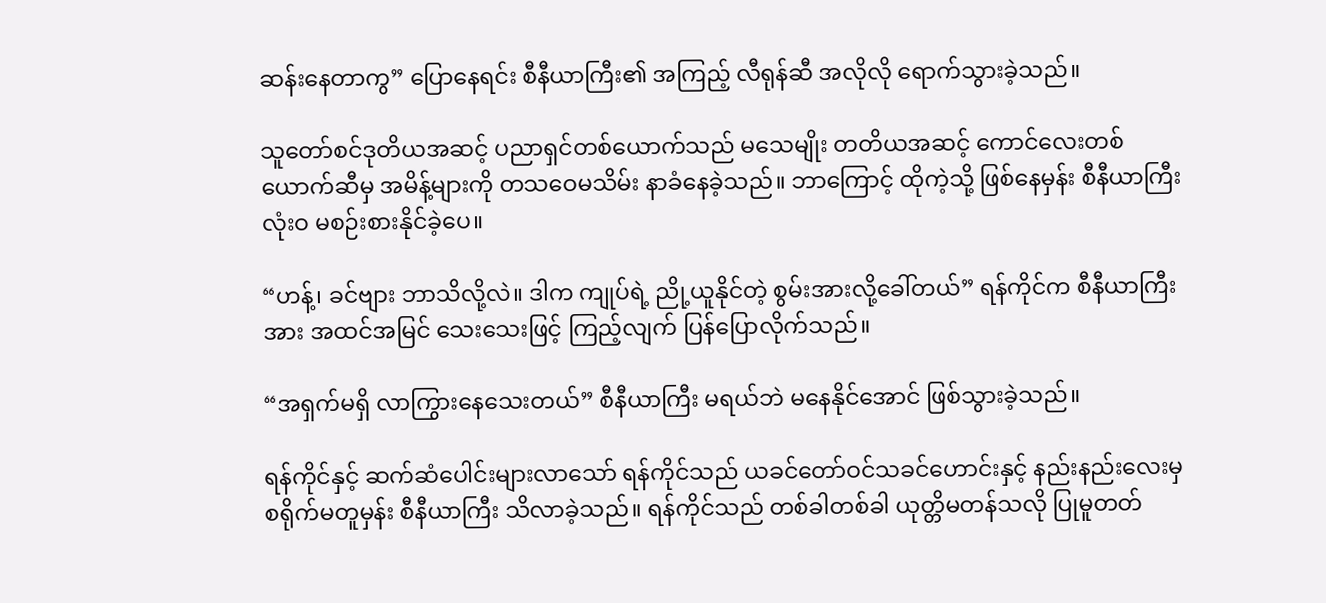ဆန်းနေတာကွ” ပြောနေရင်း စီနီယာကြီး၏ အကြည့် လီရုန်ဆီ အလိုလို ရောက်သွားခဲ့သည်။

သူတော်စင်ဒုတိယအဆင့် ပညာရှင်တစ်ယောက်သည် မသေမျိုး တတိယအဆင့် ကောင်လေးတစ်ယောက်ဆီမှ အမိန့်များကို တသဝေမသိမ်း နာခံနေခဲ့သည်။ ဘာကြောင့် ထိုကဲ့သို့ ဖြစ်နေမှန်း စီနီယာကြီး လုံးဝ မစဉ်းစားနိုင်ခဲ့ပေ။

“ဟန့်၊ ခင်ဗျား ဘာသိလို့လဲ။ ဒါက ကျုပ်ရဲ့ ညို့ယူနိုင်တဲ့ စွမ်းအားလို့ခေါ်တယ်” ရန်ကိုင်က စီနီယာကြီးအား အထင်အမြင် သေးသေးဖြင့် ကြည့်လျက် ပြန်ပြောလိုက်သည်။

“အရှက်မရှိ လာကြွားနေသေးတယ်” စီနီယာကြီး မရယ်ဘဲ မနေနိုင်အောင် ဖြစ်သွားခဲ့သည်။

ရန်ကိုင်နှင့် ဆက်ဆံပေါင်းများလာသော် ရန်ကိုင်သည် ယခင်တော်ဝင်သခင်ဟောင်းနှင့် နည်းနည်းလေးမှ စရိုက်မတူမှန်း စီနီယာကြီး သိလာခဲ့သည်။ ရန်ကိုင်သည် တစ်ခါတစ်ခါ ယုတ္တိမတန်သလို ပြုမူတတ်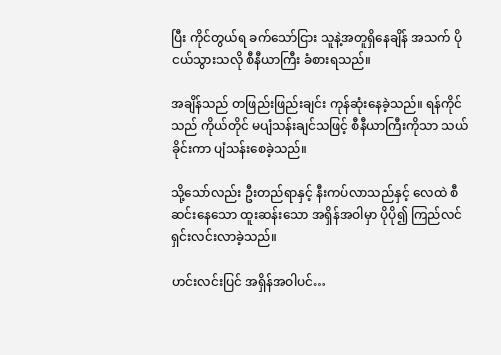ပြီး ကိုင်တွယ်ရ ခက်သော်ငြား သူနဲ့အတူရှိနေချိန် အသက် ပိုငယ်သွားသလို စီနီယာကြီး ခံစားရသည်။

အချိန်သည် တဖြည်းဖြည်းချင်း ကုန်ဆုံးနေခဲ့သည်။ ရန်ကိုင်သည် ကိုယ်တိုင် မပျံသန်းချင်သဖြင့် စီနီယာကြီးကိုသာ သယ်ခိုင်းကာ ပျံသန်းစေခဲ့သည်။

သို့သော်လည်း ဦးတည်ရာနှင့် နီးကပ်လာသည်နှင့် လေထဲ စီဆင်းနေသော ထူးဆန်းသော အရှိန်အဝါမှာ ပိုပို၍ ကြည်လင် ရှင်းလင်းလာခဲ့သည်။

ဟင်းလင်းပြင် အရှိန်အဝါပင်…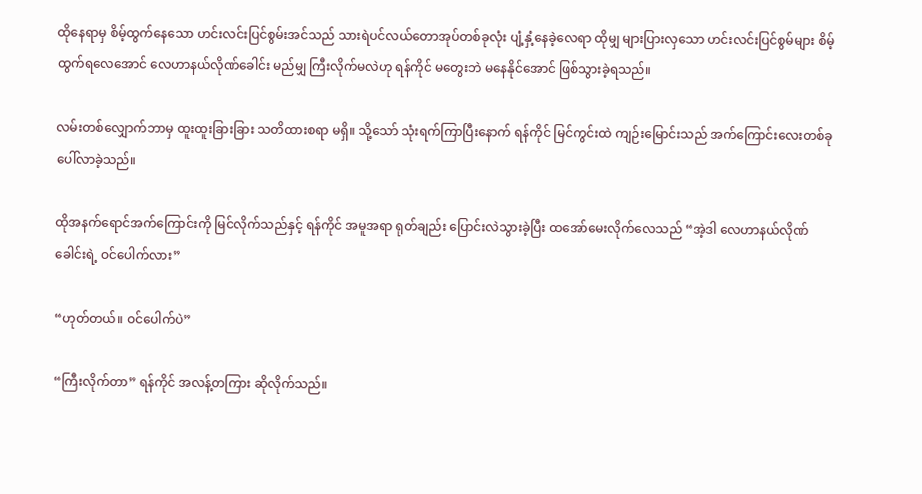ထိုနေရာမှ စိမ့်ထွက်နေသော ဟင်းလင်းပြင်စွမ်းအင်သည် သားရဲပင်လယ်တောအုပ်တစ်ခုလုံး ပျံ့နှံ့နေခဲ့လေရာ ထိုမျှ များပြားလှသော ဟင်းလင်းပြင်စွမ်များ စိမ့်ထွက်ရလေအောင် လေဟာနယ်လိုဏ်ခေါင်း မည်မျှ ကြီးလိုက်မလဲဟု ရန်ကိုင် မတွေးဘဲ မနေနိုင်အောင် ဖြစ်သွားခဲ့ရသည်။

လမ်းတစ်လျှောက်ဘာမှ ထူးထူးခြားခြား သတိထားစရာ မရှိ။ သို့သော် သုံးရက်ကြာပြီးနောက် ရန်ကိုင် မြင်ကွင်းထဲ ကျဉ်းမြောင်းသည် အက်ကြောင်းလေးတစ်ခု ပေါ်လာခဲ့သည်။

ထိုအနက်ရောင်အက်ကြောင်းကို မြင်လိုက်သည်နှင့် ရန်ကိုင် အမူအရာ ရုတ်ချည်း ပြောင်းလဲသွားခဲ့ပြီး ထအော်မေးလိုက်လေသည် “အဲ့ဒါ လေဟာနယ်လိုဏ်ခေါင်းရဲ့ ဝင်ပေါက်လား”

“ဟုတ်တယ်။ ဝင်ပေါက်ပဲ”

“ကြီးလိုက်တာ” ရန်ကိုင် အလန့်တကြား ဆိုလိုက်သည်။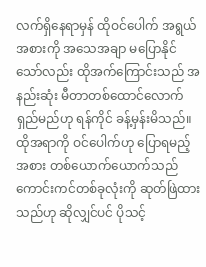လက်ရှိနေရာမှန် ထိုဝင်ပေါက် အရွယ်အစားကို အသေအချာ မပြောနိုင်သော်လည်း ထိုအက်ကြောင်းသည် အနည်းဆုံး မီတာတစ်ထောင်လောက် ရှည်မည်ဟု ရန်ကိုင် ခန့်မှန်းမိသည်။ ထိုအရာကို ဝင်ပေါက်ဟု ပြောရမည့်အစား တစ်ယောက်ယောက်သည် ကောင်းကင်တစ်ခုလုံးကို ဆုတ်ဖြဲထားသည်ဟု ဆိုလျှင်ပင် ပိုသင့်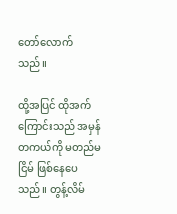တော်လောက်သည်။

ထို့အပြင် ထိုအက်ကြောင်းသည် အမှန်တကယ်ကို မတည်မငြိမ် ဖြစ်နေပေသည်။ တွန့်လိမ်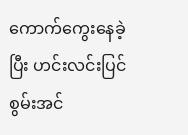ကောက်ကွေးနေခဲ့ပြီး ဟင်းလင်းပြင်စွမ်းအင်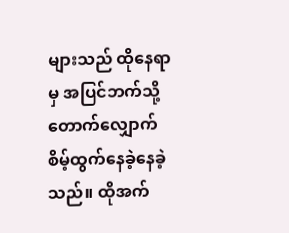များသည် ထိုနေရာမှ အပြင်ဘက်သို့ တောက်လျှောက် စိမ့်ထွက်နေခဲ့နေခဲ့သည်။ ထိုအက်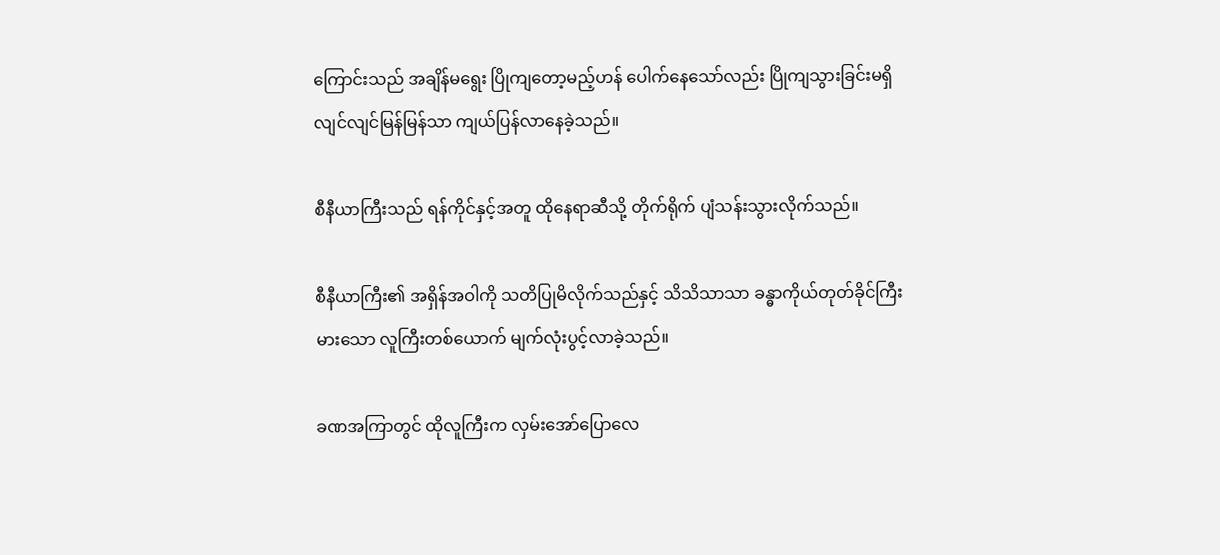ကြောင်းသည် အချိန်မရွေး ပြိုကျတော့မည့်ဟန် ပေါက်နေသော်လည်း ပြိုကျသွားခြင်းမရှိ လျင်လျင်မြန်မြန်သာ ကျယ်ပြန်လာနေခဲ့သည်။

စီနီယာကြီးသည် ရန်ကိုင်နှင့်အတူ ထိုနေရာဆီသို့ တိုက်ရိုက် ပျံသန်းသွားလိုက်သည်။

စီနီယာကြီး၏ အရှိန်အဝါကို သတိပြုမိလိုက်သည်နှင့် သိသိသာသာ ခန္ဓာကိုယ်တုတ်ခိုင်ကြီးမားသော လူကြီးတစ်ယောက် မျက်လုံးပွင့်လာခဲ့သည်။

ခဏအကြာတွင် ထိုလူကြီးက လှမ်းအော်ပြောလေ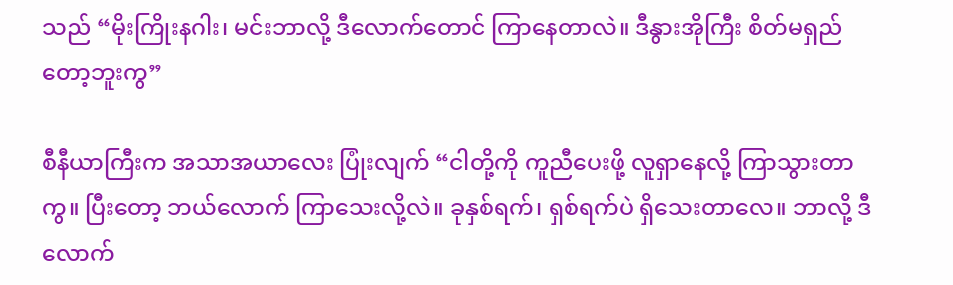သည် “မိုးကြိုးနဂါး၊ မင်းဘာလို့ ဒီလောက်တောင် ကြာနေတာလဲ။ ဒီနွားအိုကြီး စိတ်မရှည်တော့ဘူးကွ”

စီနီယာကြီးက အသာအယာလေး ပြုံးလျက် “ငါတို့ကို ကူညီပေးဖို့ လူရှာနေလို့ ကြာသွားတာကွ။ ပြီးတော့ ဘယ်လောက် ကြာသေးလို့လဲ။ ခုနှစ်ရက်၊ ရှစ်ရက်ပဲ ရှိသေးတာလေ။ ဘာလို့ ဒီလောက်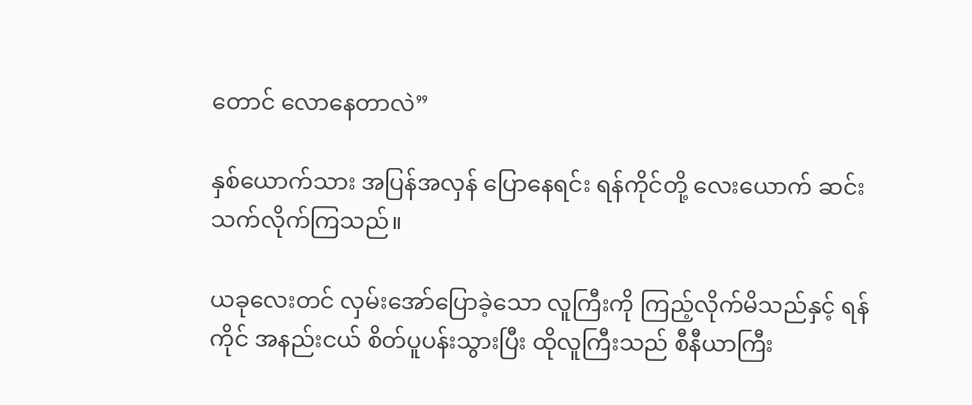တောင် လောနေတာလဲ”

နှစ်ယောက်သား အပြန်အလှန် ပြောနေရင်း ရန်ကိုင်တို့ လေးယောက် ဆင်းသက်လိုက်ကြသည်။

ယခုလေးတင် လှမ်းအော်ပြောခဲ့သော လူကြီးကို ကြည့်လိုက်မိသည်နှင့် ရန်ကိုင် အနည်းငယ် စိတ်ပူပန်းသွားပြီး ထိုလူကြီးသည် စီနီယာကြီး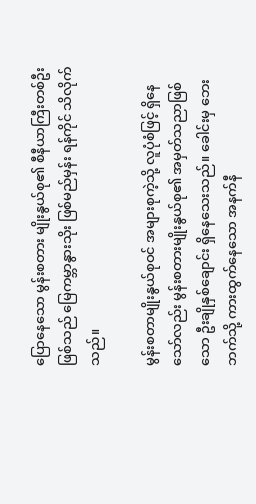ပြောနေသော မွန်းစတား မျိုးနွယ်စု၏ စီနီယာကြီးတစ်ဦးဖြစ်သည် မြေကမ္ဘာနွားသိုး ဖြစ်မည်မှန်း ရန်ကိုင် သိလိုက်သည်။

မွန်းစတာမျိုးနွယ်စုဝင် အများစုကဲ့သို့ လူပုံစံဖြင့် ရှိနေသော်လည်း မွန်းစတားမျိုးနွယ်စု၏ အမှတ်သညာဖြစ်သော ဦးချိုနှစ်ချောင်း ရှိနေသေးသည်။ ခေါင်းမှ ဘေးဘက်သို့ ကားထွက်နေသော အနက်နီ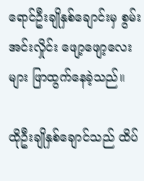ရောင်ဦးချိုနှစ်ချောင်းမှ စွမ်းအင်းလှိုင်း ဖျော့ဖျော့လေးများ ဖြာထွက်နေခဲ့သည်။

ထိုဦးချိုနှစ်ချောင်သည် ထိပ်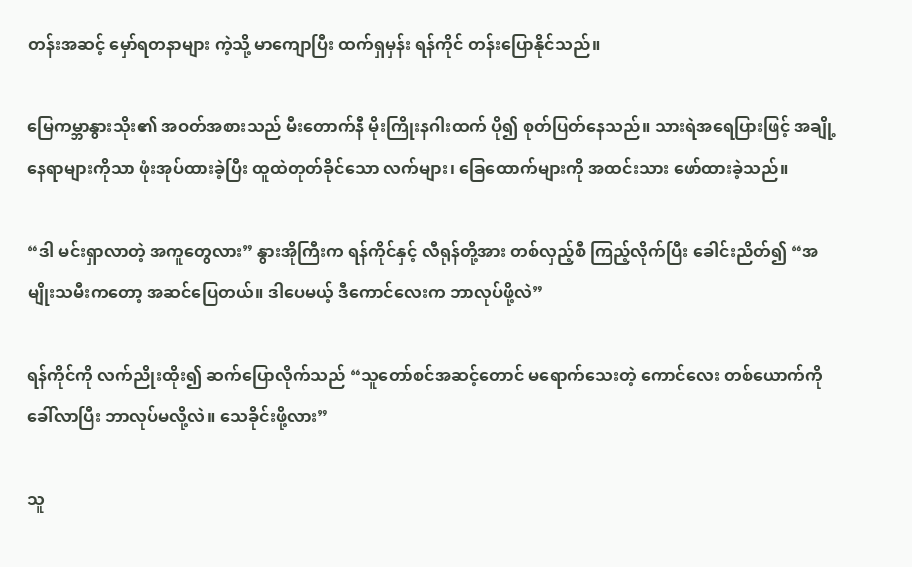တန်းအဆင့် မှော်ရတနာများ ကဲ့သို့ မာကျောပြီး ထက်ရှမှန်း ရန်ကိုင် တန်းပြောနိုင်သည်။

မြေကမ္ဘာနွားသိုး၏ အဝတ်အစားသည် မီးတောက်နီ မိုးကြိုးနဂါးထက် ပို၍ စုတ်ပြတ်နေသည်။ သားရဲအရေပြားဖြင့် အချို့နေရာများကိုသာ ဖုံးအုပ်ထားခဲ့ပြီး ထူထဲတုတ်ခိုင်သော လက်များ၊ ခြေထောက်များကို အထင်းသား ဖော်ထားခဲ့သည်။

“ဒါ မင်းရှာလာတဲ့ အကူတွေလား” နွားအိုကြီးက ရန်ကိုင်နှင့် လီရုန်တို့အား တစ်လှည့်စီ ကြည့်လိုက်ပြီး ခေါင်းညိတ်၍ “အမျိုးသမီးကတော့ အဆင်ပြေတယ်။ ဒါပေမယ့် ဒီကောင်လေးက ဘာလုပ်ဖို့လဲ”

ရန်ကိုင်ကို လက်ညိုးထိုး၍ ဆက်ပြောလိုက်သည် “သူတော်စင်အဆင့်တောင် မရောက်သေးတဲ့ ကောင်လေး တစ်ယောက်ကို ခေါ်လာပြီး ဘာလုပ်မလို့လဲ။ သေခိုင်းဖို့လား”

သူ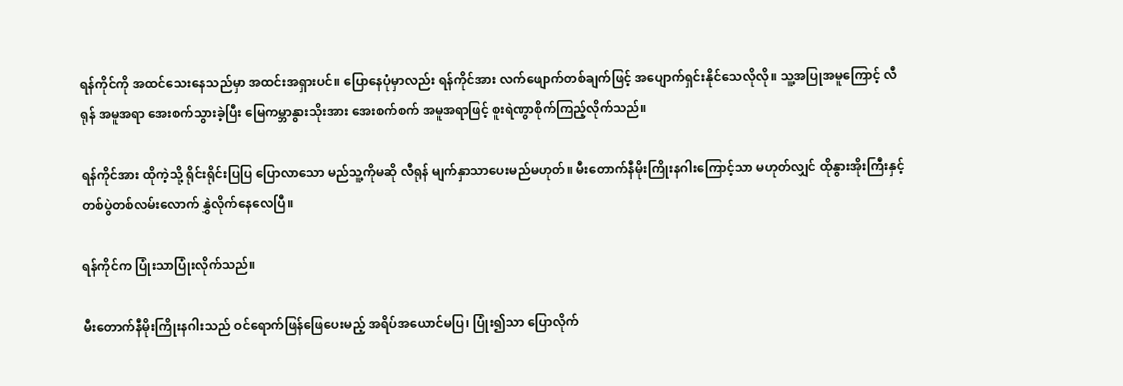ရန်ကိုင်ကို အထင်သေးနေသည်မှာ အထင်းအရှားပင်။ ပြောနေပုံမှာလည်း ရန်ကိုင်အား လက်ဖျောက်တစ်ချက်ဖြင့် အပျောက်ရှင်းနိုင်သေလိုလို။ သူ့အပြုအမူကြောင့် လီရုန် အမူအရာ အေးစက်သွားခဲ့ပြီး မြေကမ္ဘာနွားသိုးအား အေးစက်စက် အမူအရာဖြင့် စူးရဲဏွာစိုက်ကြည့်လိုက်သည်။

ရန်ကိုင်အား ထိုကဲ့သို့ ရိုင်းရိုင်းပြပြ ပြောလာသော မည်သူ့ကိုမဆို လီရုန် မျက်နှာသာပေးမည်မဟုတ်။ မီးတောက်နီမိုးကြိုးနဂါးကြောင့်သာ မဟုတ်လျှင် ထိုနွားအိုးကြီးနှင့် တစ်ပွဲတစ်လမ်းလောက် နွှဲလိုက်နေလေပြီ။

ရန်ကိုင်က ပြုံးသာပြုံးလိုက်သည်။

မီးတောက်နီမိုးကြိုးနဂါးသည် ဝင်ရောက်ဖြန်ဖြေပေးမည့် အရိပ်အယောင်မပြ၊ ပြုံး၍သာ ပြောလိုက်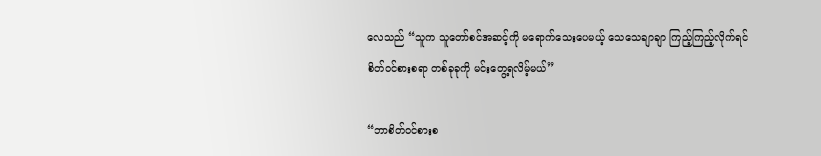လေသည် “သူက သူတော်စင်အဆင့်ကို မရောက်သေးပေမယ့် သေသေချာချာ ကြည့်ကြည့်လိုက်ရင် စိတ်ဝင်စားစရာ တစ်ခုခုကို မင်းတွေ့ရလိမ့်မယ်”

“ဘာစိတ်ဝင်စားစ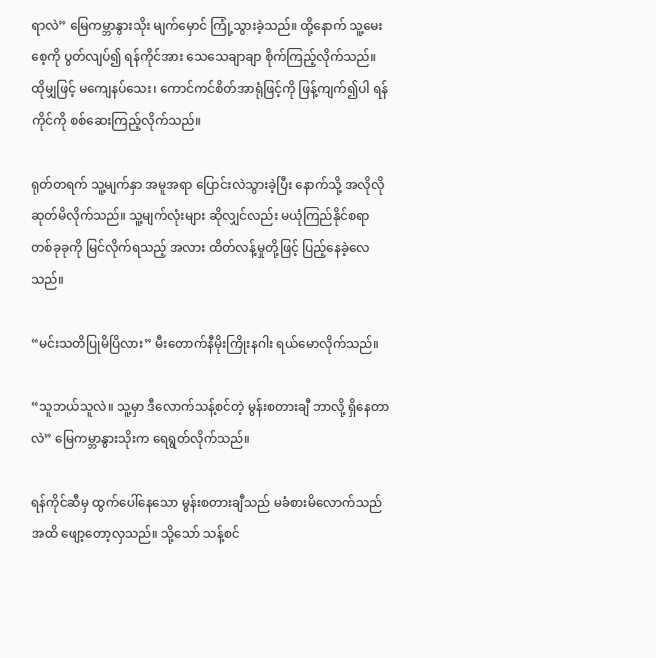ရာလဲ” မြေကမ္ဘာနွားသိုး မျက်မှောင် ကြုံ့သွားခဲ့သည်။ ထို့နောက် သူ့မေးစေ့ကို ပွတ်လျပ်၍ ရန်ကိုင်အား သေသေချာချာ စိုက်ကြည့်လိုက်သည်။ ထိုမျှဖြင့် မကျေနပ်သေး၊ ကောင်ကင်စိတ်အာရုံဖြင့်ကို ဖြန့်ကျက်၍ပါ ရန်ကိုင်ကို စစ်ဆေးကြည့်လိုက်သည်။

ရုတ်တရက် သူ့မျက်နှာ အမူအရာ ပြောင်းလဲသွားခဲ့ပြီး နောက်သို့ အလိုလို ဆုတ်မိလိုက်သည်။ သူ့မျက်လုံးများ ဆိုလျှင်လည်း မယုံကြည်နိုင်စရာ တစ်ခုခုကို မြင်လိုက်ရသည့် အလား ထိတ်လန့်မှုတို့ဖြင့် ပြည့်နေခဲ့လေသည်။

“မင်းသတိပြုမိပြိလား” မီးတောက်နီမိုးကြိုးနဂါး ရယ်မောလိုက်သည်။

“သူဘယ်သူလဲ။ သူ့မှာ ဒီလောက်သန့်စင်တဲ့ မွန်းစတားချီ ဘာလို့ ရှိနေတာလဲ” မြေကမ္ဘာနွားသိုးက ရေရွတ်လိုက်သည်။

ရန်ကိုင်ဆီမှ ထွက်ပေါ်နေသော မွန်းစတားချီသည် မခံစားမိလောက်သည်အထိ ဖျော့တော့လှသည်။ သို့သော် သန့်စင်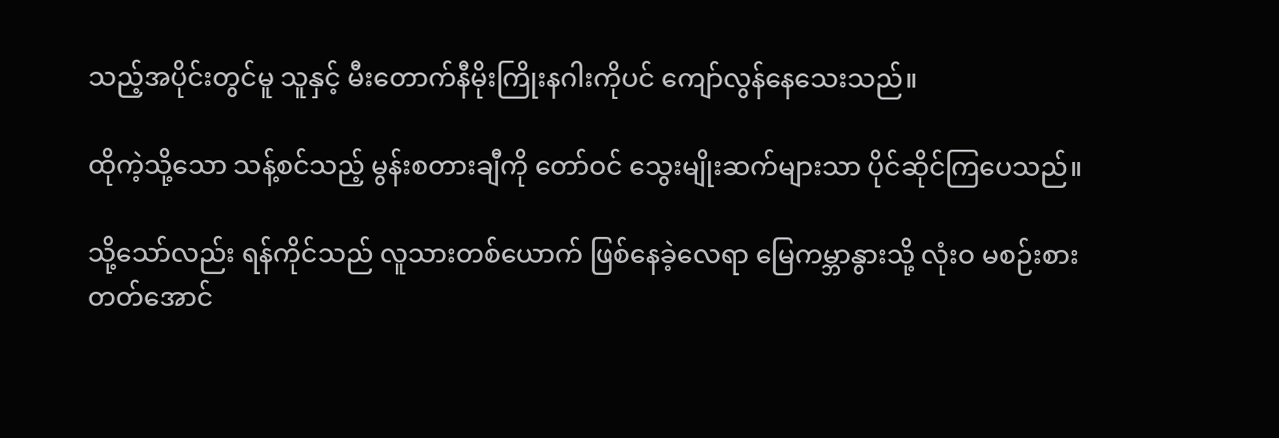သည့်အပိုင်းတွင်မူ သူနှင့် မီးတောက်နီမိုးကြိုးနဂါးကိုပင် ကျော်လွန်နေသေးသည်။

ထိုကဲ့သို့သော သန့်စင်သည့် မွန်းစတားချီကို တော်ဝင် သွေးမျိုးဆက်များသာ ပိုင်ဆိုင်ကြပေသည်။

သို့သော်လည်း ရန်ကိုင်သည် လူသားတစ်ယောက် ဖြစ်နေခဲ့လေရာ မြေကမ္ဘာနွားသို့ လုံးဝ မစဉ်းစားတတ်အောင်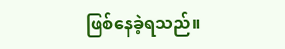ဖြစ်နေခဲ့ရသည်။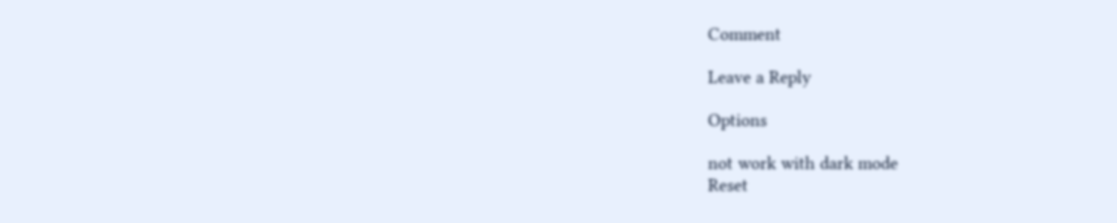Comment

Leave a Reply

Options

not work with dark mode
Reset